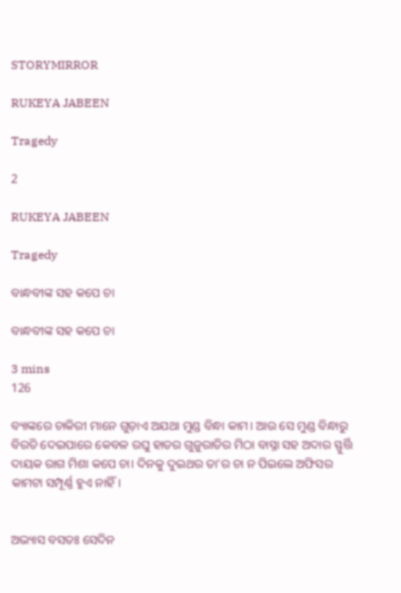STORYMIRROR

RUKEYA JABEEN

Tragedy

2

RUKEYA JABEEN

Tragedy

ବାନ୍ଧବୀଙ୍କ ସହ କପେ ଚା

ବାନ୍ଧବୀଙ୍କ ସହ କପେ ଚା

3 mins
126

ବ୍ୟାଙ୍କରେ ଚାକିରୀ ମାନେ ଗୁଡ଼ାଏ ଅଯଥା ମୁଣ୍ଡ ବିନ୍ଧା କାମ। ଆଉ ସେ ମୁଣ୍ଡ ବିନ୍ଧାରୁ ବିରତି ଦେଇପାରେ କେବଳ ରଘୁ ହାତର ଗୁଜୁରାତିର ମିଠା ବାସ୍ନା ସହ ଅଦାର ସ୍ଫୁର୍ତ୍ତି ଦାୟକ ରାଗ ମିଶା କପେ ଚା। ଦିନକୁ ଦୁଇଥର ତା'ର ଚା ନ ପିଇଲେ ଅଫିସର କାମଟା ସମ୍ପୂର୍ଣ୍ଣ ହୁଏ ନାହିଁ।


ଅଭ୍ୟାସ ବସତଃ ସେଦିନ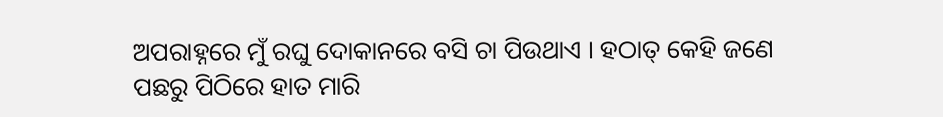ଅପରାହ୍ନରେ ମୁଁ ରଘୁ ଦୋକାନରେ ବସି ଚା ପିଉଥାଏ । ହଠାତ୍ କେହି ଜଣେ ପଛରୁ ପିଠିରେ ହାତ ମାରି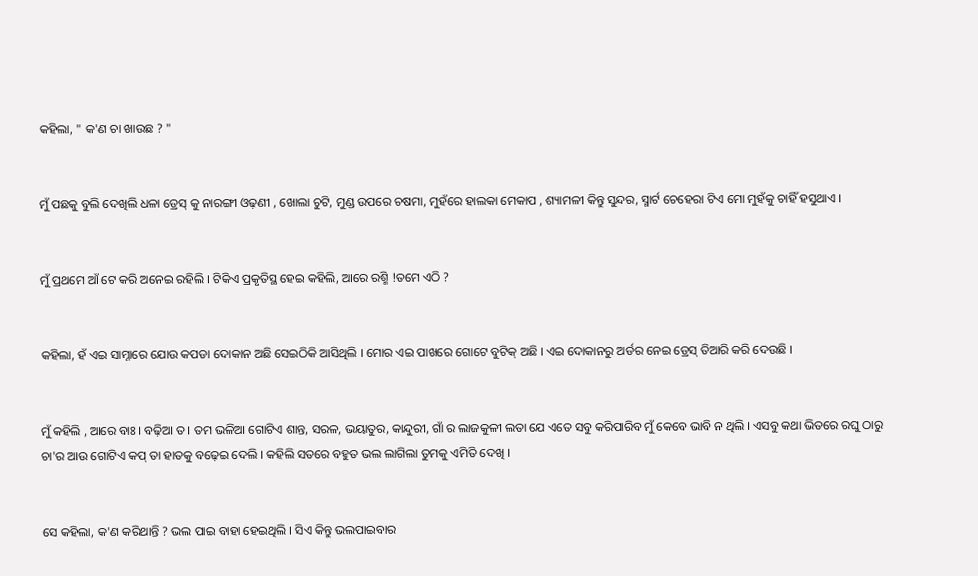କହିଲା, " କ'ଣ ଚା ଖାଉଛ ? "


ମୁଁ ପଛକୁ ବୁଲି ଦେଖିଲି ଧଳା ଡ୍ରେସ୍ କୁ ନାରଙ୍ଗୀ ଓଢ଼ଣୀ , ଖୋଲା ଚୁଟି, ମୁଣ୍ଡ ଉପରେ ଚଷମା, ମୁହଁରେ ହାଲକା ମେକାପ , ଶ୍ୟାମଳୀ କିନ୍ତୁ ସୁନ୍ଦର, ସ୍ମାର୍ଟ ଚେହେରା ଟିଏ ମୋ ମୁହଁକୁ ଚାହିଁ ହସୁଥାଏ ।


ମୁଁ ପ୍ରଥମେ ଆଁ ଟେ କରି ଅନେଇ ରହିଲି । ଟିକିଏ ପ୍ରକୃତିସ୍ଥ ହେଇ କହିଲି, ଆରେ ରଶ୍ମି !ତମେ ଏଠି ?


କହିଲା, ହଁ ଏଇ ସାମ୍ନାରେ ଯୋଉ କପଡା ଦୋକାନ‌ ଅଛି ସେଇଠିକି ଆସିଥିଲି । ମୋର ଏଇ ପାଖରେ ଗୋଟେ ବୁଟିକ୍ ଅଛି । ଏଇ ଦୋକାନରୁ ଅର୍ଡର ନେଇ ଡ୍ରେସ୍ ତିଆରି କରି ଦେଉଛି ।


ମୁଁ କହିଲି , ଆରେ ବାଃ । ବଢ଼ିଆ ତ । ତମ ଭଳିଆ ଗୋଟିଏ ଶାନ୍ତ, ସରଳ, ଭୟାତୁର, କାନ୍ଦୁରୀ, ଗାଁ ର ଲାଜକୁଳୀ ଲତା ଯେ ଏତେ ସବୁ କରିପାରିବ ମୁଁ କେବେ ଭାବି ନ ଥିଲି । ଏସବୁ କଥା ଭିତରେ ରଘୁ ଠାରୁ ଚା'ର ଆଉ ଗୋଟିଏ କପ୍ ତା ହାତକୁ ବଢ଼େଇ ଦେଲି । କହିଲି ସତରେ ବହୁତ ଭଲ ଲାଗିଲା ତୁମକୁ ଏମିତି ଦେଖି ।


ସେ କହିଲା, କ'ଣ କରିଥାନ୍ତି ? ଭଲ ପାଇ ବାହା ହେଇଥିଲି । ସିଏ କିନ୍ତୁ ଭଲପାଇବାର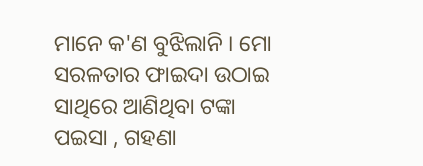ମାନେ କ'ଣ ବୁଝିଲାନି । ମୋ ସରଳତାର ଫାଇଦା ଉଠାଇ ସାଥିରେ ଆଣିଥିବା ଟଙ୍କା ପଇସା , ଗହଣା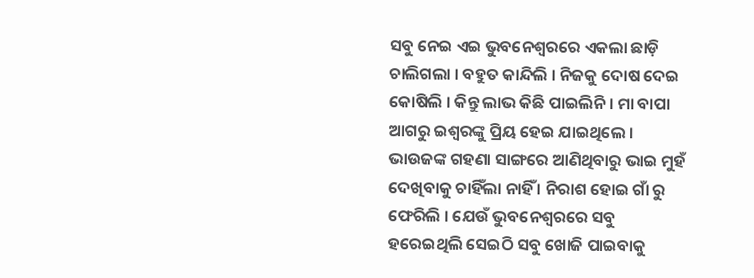ସବୁ ନେଇ ଏଇ ଭୁବନେଶ୍ୱରରେ ଏକଲା ଛାଡ଼ି ଚାଲିଗଲା । ବହୁତ କାନ୍ଦିଲି । ନିଜକୁ ଦୋଷ ଦେଇ କୋଷିଲି । କିନ୍ତୁ ଲାଭ କିଛି ପାଇଲିନି । ମା ବାପା ଆଗରୁ ଇଶ୍ୱରଙ୍କୁ ପ୍ରିୟ ହେଇ ଯାଇଥିଲେ । ଭାଉଜଙ୍କ ଗହଣା ସାଙ୍ଗରେ ଆଣିଥିବାରୁ ଭାଇ ମୁହଁ ଦେଖିବାକୁ ଚାହିଁଲା ନାହିଁ । ନିରାଶ ହୋଇ ଗାଁ ରୁ ଫେରିଲି । ଯେଉଁ ଭୁବନେଶ୍ୱରରେ ସବୁ ହରେଇଥିଲି ସେଇଠି ସବୁ ଖୋଜି ପାଇବାକୁ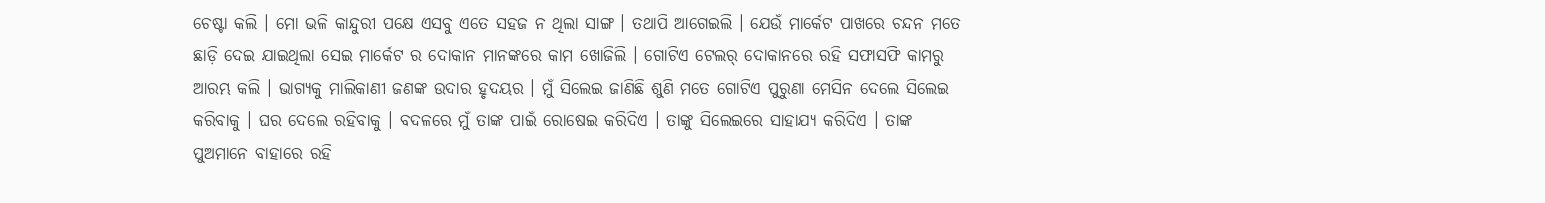ଚେଷ୍ଟା କଲି । ମୋ ଭଳି କାନ୍ଦୁରୀ ପକ୍ଷେ ଏସବୁ ଏତେ ସହଜ ନ ଥିଲା ସାଙ୍ଗ । ତଥାପି ଆଗେଇଲି । ଯେଉଁ ମାର୍କେଟ ପାଖରେ ଚନ୍ଦନ ମତେ ଛାଡ଼ି ଦେଇ ଯାଇଥିଲା ସେଇ ମାର୍କେଟ ର ଦୋକାନ ମାନଙ୍କରେ କାମ ଖୋଜିଲି । ଗୋଟିଏ ଟେଲର୍ ଦୋକାନରେ ରହି ସଫାସଫି କାମରୁ ଆରମ୍ଭ କଲି । ଭାଗ୍ୟକୁ ମାଲିକାଣୀ ଜଣଙ୍କ ଉଦାର ହୃଦୟର । ମୁଁ ସିଲେଇ ଜାଣିଛି ଶୁଣି ମତେ ଗୋଟିଏ ପୁରୁଣା ମେସିନ ଦେଲେ ସିଲେଇ କରିବାକୁ । ଘର ଦେଲେ ରହିବାକୁ । ବଦଳରେ ମୁଁ ତାଙ୍କ ପାଇଁ ରୋଷେଇ କରିଦିଏ । ତାଙ୍କୁ ସିଲେଇରେ ସାହାଯ୍ୟ କରିଦିଏ । ତାଙ୍କ ପୁଅମାନେ ବାହାରେ ରହି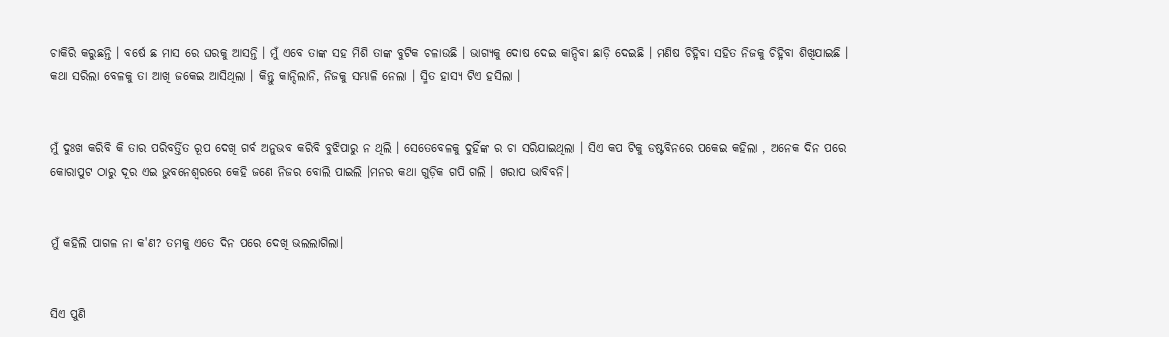ଚାକିରି କରୁଛନ୍ତି । ବର୍ଷେ ଛ ମାସ ରେ ଘରକୁ ଆସନ୍ତି । ମୁଁ ଏବେ ତାଙ୍କ ସହ ମିଶି ତାଙ୍କ ବୁଟିକ ଚଳାଉଛି । ଭାଗ୍ୟକୁ ଦୋଷ ଦେଇ କାନ୍ଦିବା ଛାଡ଼ି ଦେଇଛି । ମଣିଷ ଚିହ୍ନିବା ସହିତ ନିଜକୁ ଚିହ୍ନିବା ଶିଖିଯାଇଛି । କଥା ସରିଲା ବେଳକୁ ତା ଆଖି ଜକେଇ ଆସିଥିଲା । କିନ୍ତୁ କାନ୍ଦିଲାନି, ନିଜକୁ ସମ୍ଭାଳି ନେଲା । ସ୍ମିତ ହାସ୍ୟ ଟିଏ ହସିଲା ।


ମୁଁ ଦୁଃଖ କରିବି କି ତାର ପରିବର୍ତ୍ତିତ ରୂପ ଦେଖି ଗର୍ବ ଅନୁଭବ କରିବି ବୁଝିପାରୁ ନ ଥିଲି । ସେତେବେଳକୁ ଦୁହିଁଙ୍କ ର ଚା ସରିଯାଇଥିଲା । ସିଏ କପ ଟିକୁ ଡଷ୍ଟବିନରେ ପକେଇ କହିଲା , ଅନେକ ଦିନ ପରେ କୋରାପୁଟ ଠାରୁ ଦୂର ଏଇ ଭୁବନେଶ୍ୱରରେ କେହି ଜଣେ ନିଜର ବୋଲି ପାଇଲି ।ମନର କଥା ଗୁଡ଼ିକ ଗପି ଗଲି । ଖରାପ ଭାବିବନି।


ମୁଁ କହିଲି ପାଗଳ ନା କ'ଣ? ତମକୁ ଏତେ ଦିନ ପରେ ଦେଖି ଭଲଲାଗିଲା।


ସିଏ ପୁଣି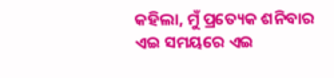କହିଲା, ମୁଁ ପ୍ରତ୍ୟେକ ଶନିବାର ଏଇ ସମୟରେ ଏଇ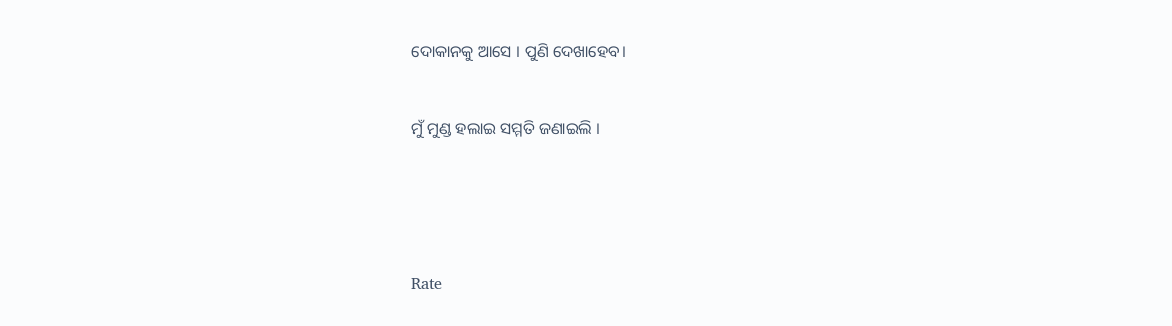ଦୋକାନକୁ ଆସେ । ପୁଣି ଦେଖାହେବ।


ମୁଁ ମୁଣ୍ଡ ହଲାଇ ସମ୍ମତି ଜଣାଇଲି ।





Rate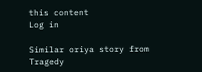this content
Log in

Similar oriya story from Tragedy